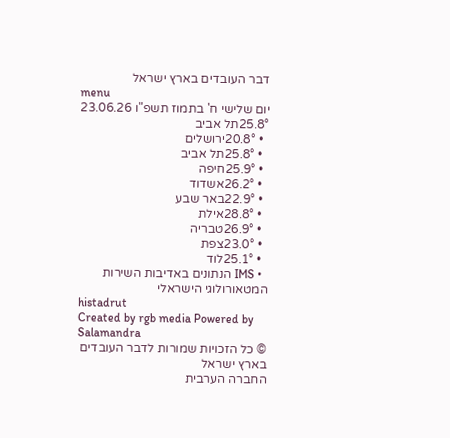דבר העובדים בארץ ישראל
menu
יום שלישי ח' בתמוז תשפ"ו 23.06.26
25.8°תל אביב
  • 20.8°ירושלים
  • 25.8°תל אביב
  • 25.9°חיפה
  • 26.2°אשדוד
  • 22.9°באר שבע
  • 28.8°אילת
  • 26.9°טבריה
  • 23.0°צפת
  • 25.1°לוד
  • IMS הנתונים באדיבות השירות המטאורולוגי הישראלי
histadrut
Created by rgb media Powered by Salamandra
© כל הזכויות שמורות לדבר העובדים בארץ ישראל
החברה הערבית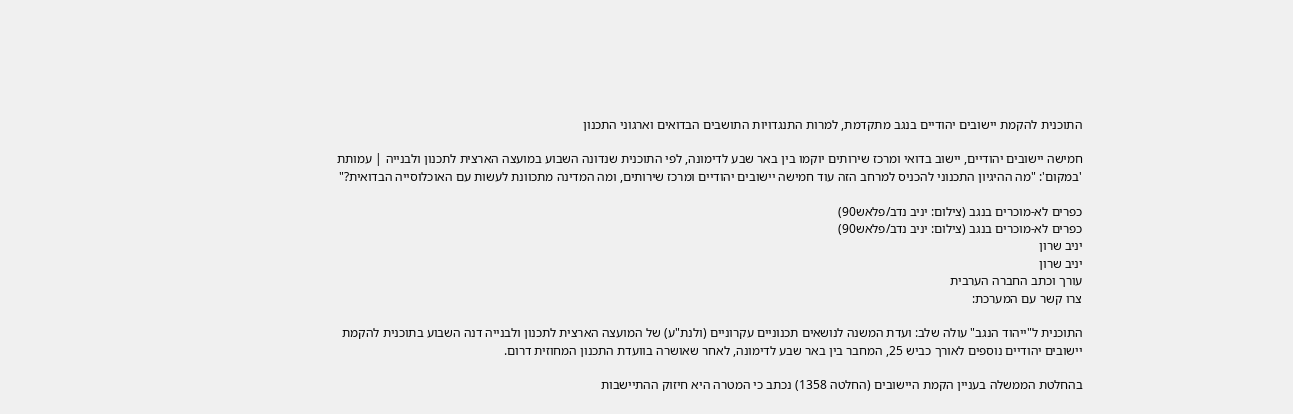התוכנית להקמת יישובים יהודיים בנגב מתקדמת, למרות התנגדויות התושבים הבדואים וארגוני התכנון

חמישה יישובים יהודיים, יישוב בדואי ומרכז שירותים יוקמו בין באר שבע לדימונה, לפי התוכנית שנדונה השבוע במועצה הארצית לתכנון ולבנייה | עמותת 'במקום': "מה ההיגיון התכנוני להכניס למרחב הזה עוד חמישה יישובים יהודיים ומרכז שירותים, ומה המדינה מתכוונת לעשות עם האוכלוסייה הבדואית?"

כפרים לא-מוכרים בנגב (צילום: יניב נדב/פלאש90)
כפרים לא-מוכרים בנגב (צילום: יניב נדב/פלאש90)
יניב שרון
יניב שרון
עורך וכתב החברה הערבית
צרו קשר עם המערכת:

התוכנית ל"ייהוד הנגב" עולה שלב: ועדת המשנה לנושאים תכנוניים עקרוניים (ולנת"ע) של המועצה הארצית לתכנון ולבנייה דנה השבוע בתוכנית להקמת יישובים יהודיים נוספים לאורך כביש 25, המחבר בין באר שבע לדימונה, לאחר שאושרה בוועדת התכנון המחוזית דרום.

בהחלטת הממשלה בעניין הקמת היישובים (החלטה 1358) נכתב כי המטרה היא חיזוק ההתיישבות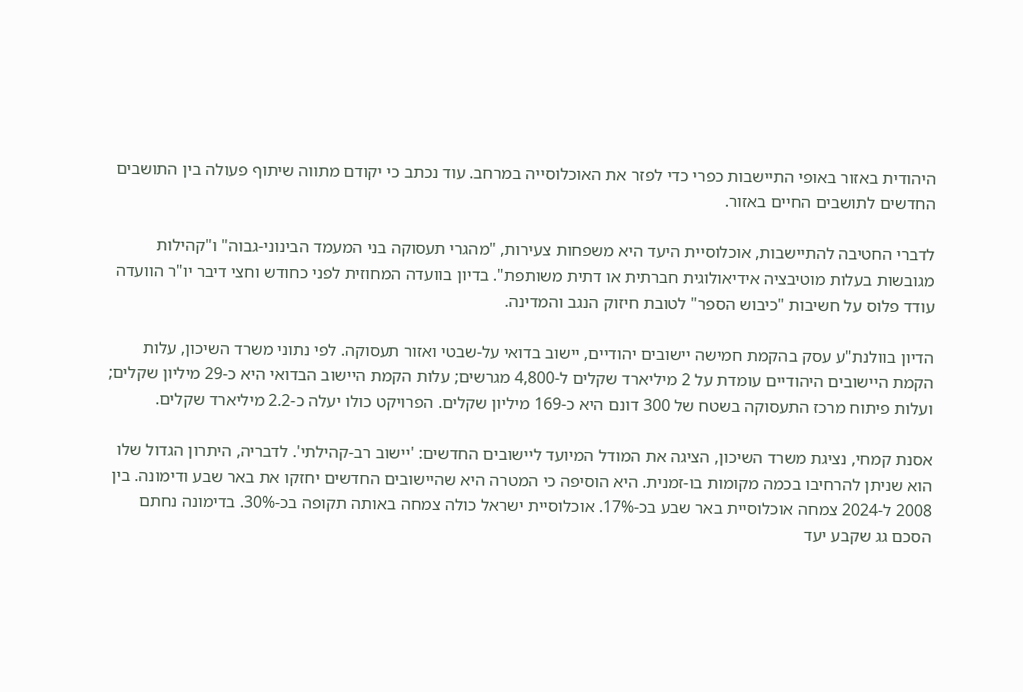היהודית באזור באופי התיישבות כפרי כדי לפזר את האוכלוסייה במרחב. עוד נכתב כי יקודם מתווה שיתוף פעולה בין התושבים החדשים לתושבים החיים באזור.

לדברי החטיבה להתיישבות, אוכלוסיית היעד היא משפחות צעירות, "מהגרי תעסוקה בני המעמד הבינוני-גבוה" ו"קהילות מגובשות בעלות מוטיבציה אידיאולוגית חברתית או דתית משותפת". בדיון בוועדה המחוזית לפני כחודש וחצי דיבר יו"ר הוועדה עודד פלוס על חשיבות "כיבוש הספר" לטובת חיזוק הנגב והמדינה.

הדיון בוולנת"ע עסק בהקמת חמישה יישובים יהודיים, יישוב בדואי על-שבטי ואזור תעסוקה. לפי נתוני משרד השיכון, עלות הקמת היישובים היהודיים עומדת על 2 מיליארד שקלים ל-4,800 מגרשים; עלות הקמת היישוב הבדואי היא כ-29 מיליון שקלים; ועלות פיתוח מרכז התעסוקה בשטח של 300 דונם היא כ-169 מיליון שקלים. הפרויקט כולו יעלה כ-2.2 מיליארד שקלים.

אסנת קמחי, נציגת משרד השיכון, הציגה את המודל המיועד ליישובים החדשים: 'יישוב רב-קהילתי'. לדבריה, היתרון הגדול שלו הוא שניתן להרחיבו בכמה מקומות בו-זמנית. היא הוסיפה כי המטרה היא שהיישובים החדשים יחזקו את באר שבע ודימונה. בין 2008 ל-2024 צמחה אוכלוסיית באר שבע בכ-17%. אוכלוסיית ישראל כולה צמחה באותה תקופה בכ-30%. בדימונה נחתם הסכם גג שקבע יעד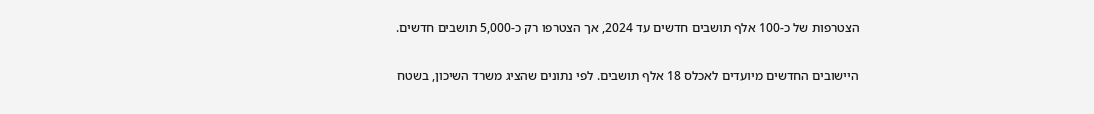הצטרפות של כ-100 אלף תושבים חדשים עד 2024, אך הצטרפו רק כ-5,000 תושבים חדשים.

היישובים החדשים מיועדים לאכלס 18 אלף תושבים. לפי נתונים שהציג משרד השיכון, בשטח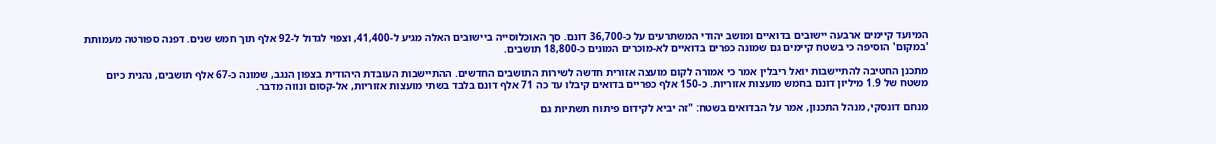המיועד קיימים ארבעה יישובים בדואיים ומושב יהודי המשתרעים על כ-36,700 דונם. סך האוכלוסייה ביישובים האלה מגיע ל-41,400, וצפוי לגדול ל-92 אלף תוך חמש שנים. דפנה ספורטה מעמותת 'במקום' הוסיפה כי בשטח קיימים גם שמונה כפרים בדואיים לא-מוכרים המונים כ-18,800 תושבים.

מתכנן החטיבה להתיישבות יואל ריבלין אמר כי אמורה לקום מועצה אזורית חדשה לשירות התושבים החדשים. ההתיישבות העובדת היהודית בצפון הנגב, שמונה כ-67 אלף תושבים, נהנית כיום משטח של 1.9 מיליון דונם בחמש מועצות אזוריות. כ-150 אלף כפריים בדואים קיבלו עד כה 71 אלף דונם בלבד בשתי מועצות אזוריות, אל-קסום ונווה מדבר.

מנחם דונסקי, מנהל התכנון, אמר על הבדואים בשטח: "זה יביא לקידום פיתוח תשתיות גם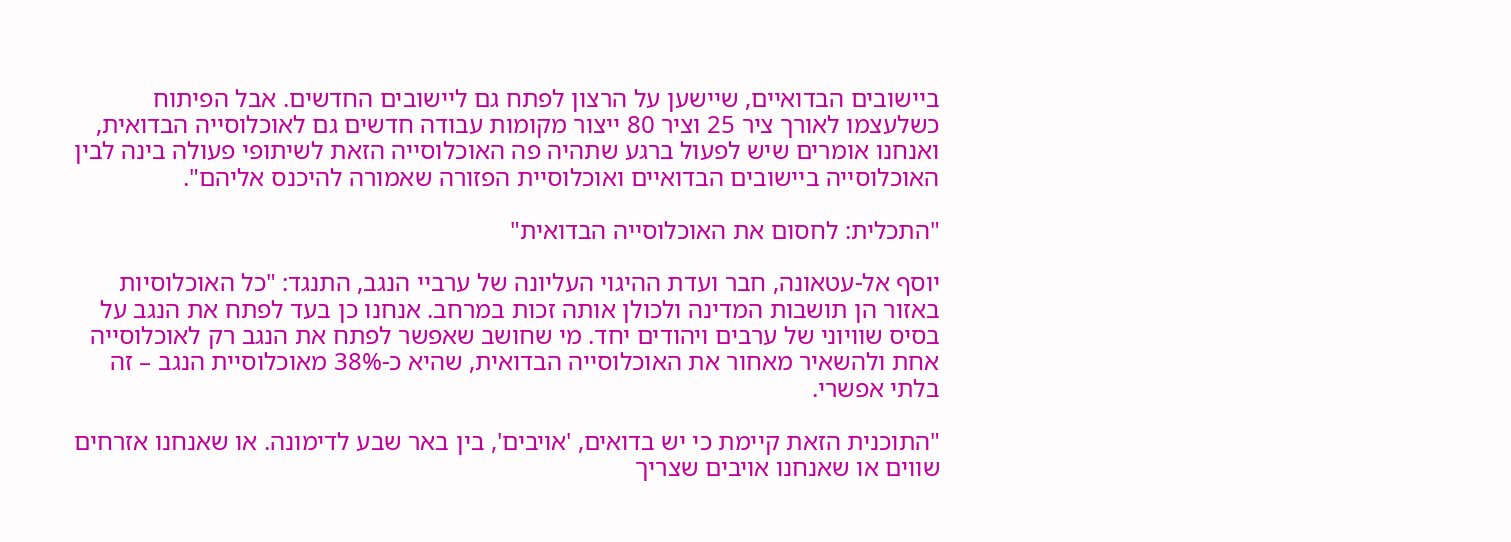ביישובים הבדואיים, שיישען על הרצון לפתח גם ליישובים החדשים. אבל הפיתוח כשלעצמו לאורך ציר 25 וציר 80 ייצור מקומות עבודה חדשים גם לאוכלוסייה הבדואית, ואנחנו אומרים שיש לפעול ברגע שתהיה פה האוכלוסייה הזאת לשיתופי פעולה בינה לבין האוכלוסייה ביישובים הבדואיים ואוכלוסיית הפזורה שאמורה להיכנס אליהם".

"התכלית: לחסום את האוכלוסייה הבדואית"

יוסף אל-עטאונה, חבר ועדת ההיגוי העליונה של ערביי הנגב, התנגד: "כל האוכלוסיות באזור הן תושבות המדינה ולכולן אותה זכות במרחב. אנחנו כן בעד לפתח את הנגב על בסיס שוויוני של ערבים ויהודים יחד. מי שחושב שאפשר לפתח את הנגב רק לאוכלוסייה אחת ולהשאיר מאחור את האוכלוסייה הבדואית, שהיא כ-38% מאוכלוסיית הנגב – זה בלתי אפשרי.

"התוכנית הזאת קיימת כי יש בדואים, 'אויבים', בין באר שבע לדימונה. או שאנחנו אזרחים שווים או שאנחנו אויבים שצריך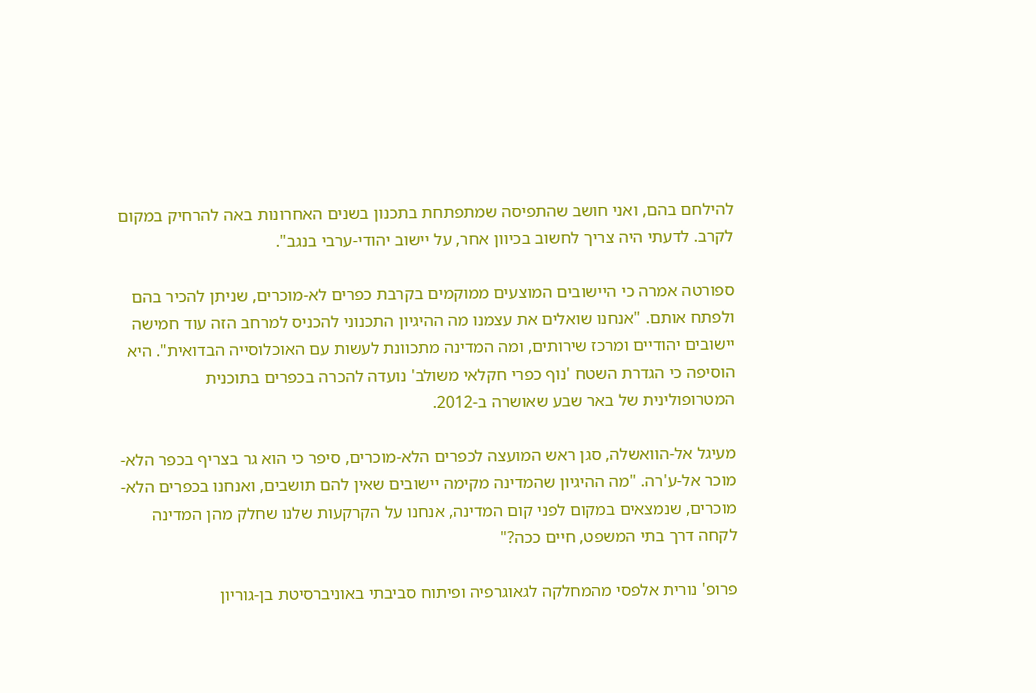להילחם בהם, ואני חושב שהתפיסה שמתפתחת בתכנון בשנים האחרונות באה להרחיק במקום לקרב. לדעתי היה צריך לחשוב בכיוון אחר, על יישוב יהודי-ערבי בנגב".

ספורטה אמרה כי היישובים המוצעים ממוקמים בקרבת כפרים לא-מוכרים, שניתן להכיר בהם ולפתח אותם. "אנחנו שואלים את עצמנו מה ההיגיון התכנוני להכניס למרחב הזה עוד חמישה יישובים יהודיים ומרכז שירותים, ומה המדינה מתכוונת לעשות עם האוכלוסייה הבדואית". היא הוסיפה כי הגדרת השטח 'נוף כפרי חקלאי משולב' נועדה להכרה בכפרים בתוכנית המטרופולינית של באר שבע שאושרה ב-2012.

מעיגל אל-הוואשלה, סגן ראש המועצה לכפרים הלא-מוכרים, סיפר כי הוא גר בצריף בכפר הלא-מוכר אל-ע'רה. "מה ההיגיון שהמדינה מקימה יישובים שאין להם תושבים, ואנחנו בכפרים הלא-מוכרים, שנמצאים במקום לפני קום המדינה, אנחנו על הקרקעות שלנו שחלק מהן המדינה לקחה דרך בתי המשפט, חיים ככה?"

פרופ' נורית אלפסי מהמחלקה לגאוגרפיה ופיתוח סביבתי באוניברסיטת בן-גוריון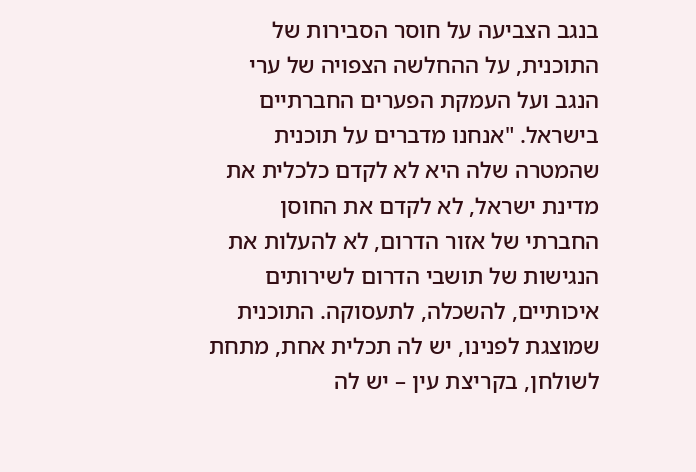בנגב הצביעה על חוסר הסבירות של התוכנית, על ההחלשה הצפויה של ערי הנגב ועל העמקת הפערים החברתיים בישראל. "אנחנו מדברים על תוכנית שהמטרה שלה היא לא לקדם כלכלית את מדינת ישראל, לא לקדם את החוסן החברתי של אזור הדרום, לא להעלות את הנגישות של תושבי הדרום לשירותים איכותיים, להשכלה, לתעסוקה. התוכנית שמוצגת לפנינו, יש לה תכלית אחת, מתחת לשולחן, בקריצת עין – יש לה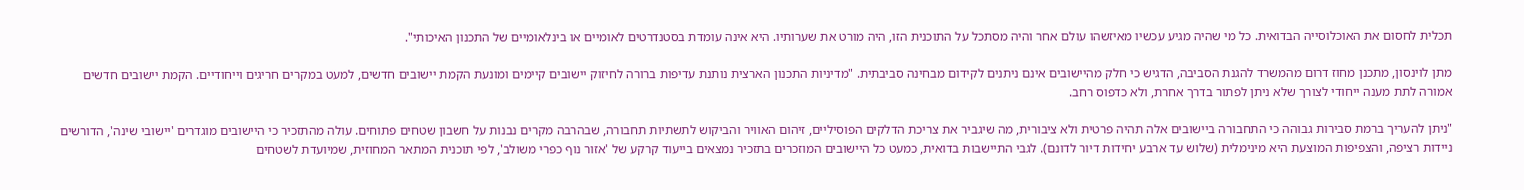תכלית לחסום את האוכלוסייה הבדואית. כל מי שהיה מגיע עכשיו מאיזשהו עולם אחר והיה מסתכל על התוכנית הזו, היה מורט את שערותיו. היא אינה עומדת בסטנדרטים לאומיים או בינלאומיים של התכנון האיכותי".

מתן לוינסון, מתכנן מחוז דרום מהמשרד להגנת הסביבה, הדגיש כי חלק מהיישובים אינם ניתנים לקידום מבחינה סביבתית. "מדיניות התכנון הארצית נותנת עדיפות ברורה לחיזוק יישובים קיימים ומונעת הקמת יישובים חדשים, למעט במקרים חריגים וייחודיים. הקמת יישובים חדשים אמורה לתת מענה ייחודי לצורך שלא ניתן לפתור בדרך אחרת, ולא כדפוס רחב.

"ניתן להעריך ברמת סבירות גבוהה כי התחבורה ביישובים אלה תהיה פרטית ולא ציבורית, מה שיגביר את צריכת הדלקים הפוסיליים, זיהום האוויר והביקוש לתשתיות תחבורה, שבהרבה מקרים נבנות על חשבון שטחים פתוחים. עולה מהתזכיר כי היישובים מוגדרים 'יישובי שינה', הדורשים ניידות רציפה, והצפיפות המוצעת היא מינימלית (שלוש עד ארבע יחידות דיור לדונם). לגבי התיישבות בדואית, כמעט כל היישובים המוזכרים בתזכיר נמצאים בייעוד קרקע של 'אזור נוף כפרי משולב', לפי תוכנית המתאר המחוזית, שמיועדת לשטחים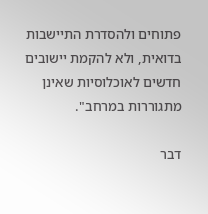פתוחים ולהסדרת התיישבות בדואית, ולא להקמת יישובים חדשים לאוכלוסיות שאינן מתגוררות במרחב".

דבר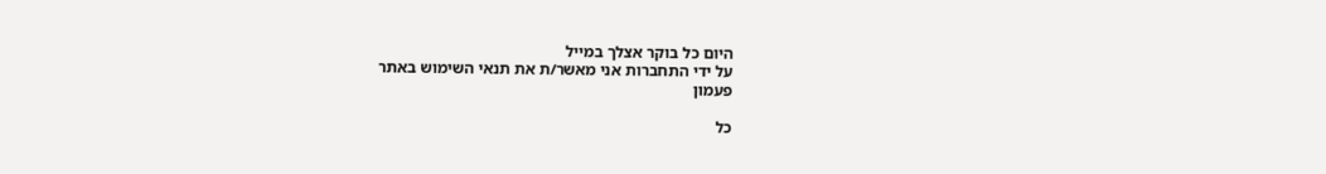היום כל בוקר אצלך במייל
על ידי התחברות אני מאשר/ת את תנאי השימוש באתר
פעמון

כל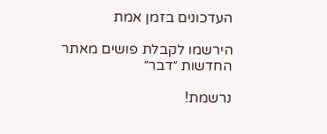העדכונים בזמן אמת

הירשמו לקבלת פושים מאתר החדשות ״דבר״

נרשמת!